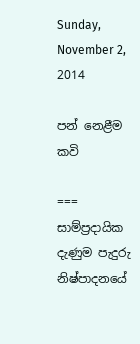Sunday, November 2, 2014

පන් නෙළීම කවි

===
සාම්ප්‍රදායික දැණුම පැදුරු නිෂ්පාදනයේ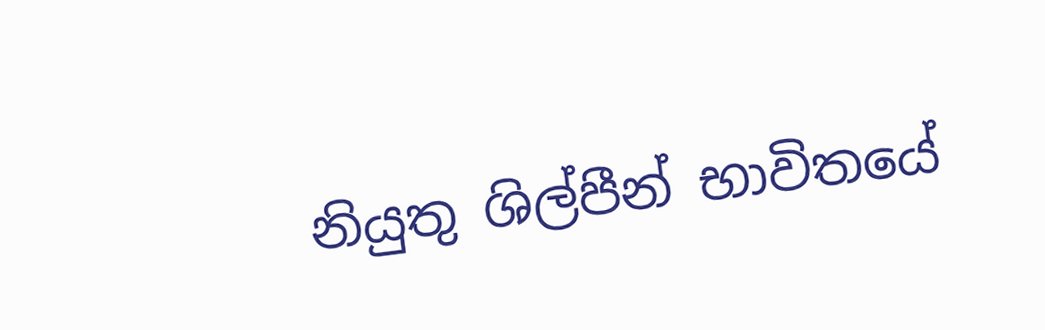නියුතු ශිල්පීන් භාවිතයේ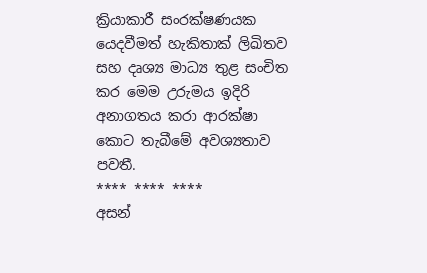ක්‍රියාකාරී සංරක්ෂණයක යෙදවීමත් හැකිතාක් ලිඛිතව සහ දෘශ්‍ය මාධ්‍ය තුළ සංචිත කර මෙම උරුමය ඉදිරි අනාගතය කරා ආරක්ෂා කොට තැබීමේ අවශ්‍යතාව පවතී.
**** **** ****
අසන්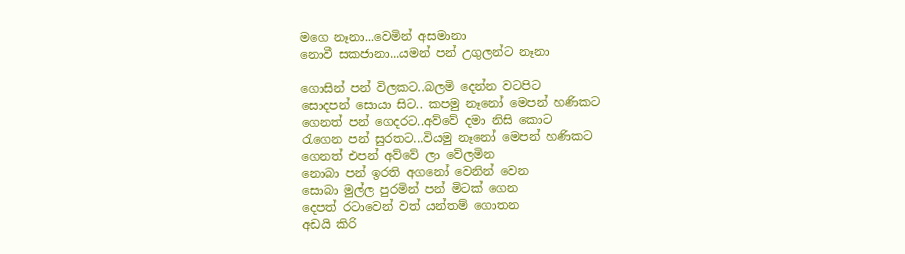මගෙ නෑනා...වෙමින් අසමානා
නොවී සකජානා...යමන් පන් උගුලන්ට නෑනා

ගොසින් පන් විලකට..බලමි දෙන්න වටපිට
සොදපන් සොයා සිට.. කපමු නෑනෝ මෙපන් හණිකට
ගෙනත් පන් ගෙදරට..අව්වේ දමා නිසි කොට
රැගෙන පන් සුරතට...වියමු නෑනෝ මෙපන් හණිකට
ගෙනත් එපන් අව්වේ ලා වේලමින
නොබා පන් ඉරති අගනෝ වෙනින් වෙන
සොබා මුල්ල පුරමින් පන් මිටක් ගෙන
දෙපත් රටාවෙන් වත් යන්තම් ගොතන
අඩයි කිරි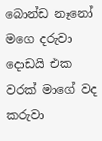බොන්ඩ නෑනෝ මගෙ දරුවා
දොඩයි එක වරක් මාගේ වද කරුවා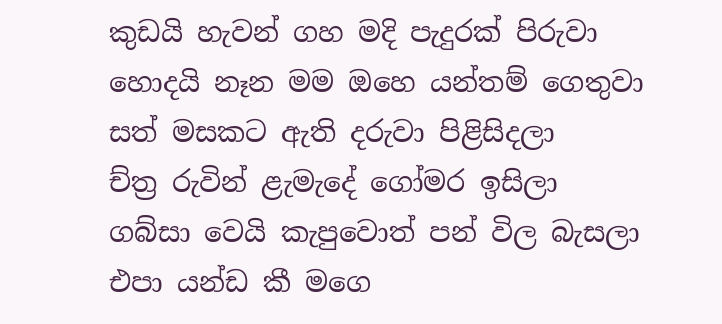කුඩයි හැවන් ගහ මදි පැදුරක් පිරුවා
හොදයි නෑන මම ඔහෙ යන්තම් ගෙතුවා
සත් මසකට ඇති දරුවා පිළිසිදලා
ච්ත්‍ර රුවින් ළැමැදේ ගෝමර ඉසිලා
ගබ්සා වෙයි කැපුවොත් පන් විල බැසලා
එපා යන්ඩ කී මගෙ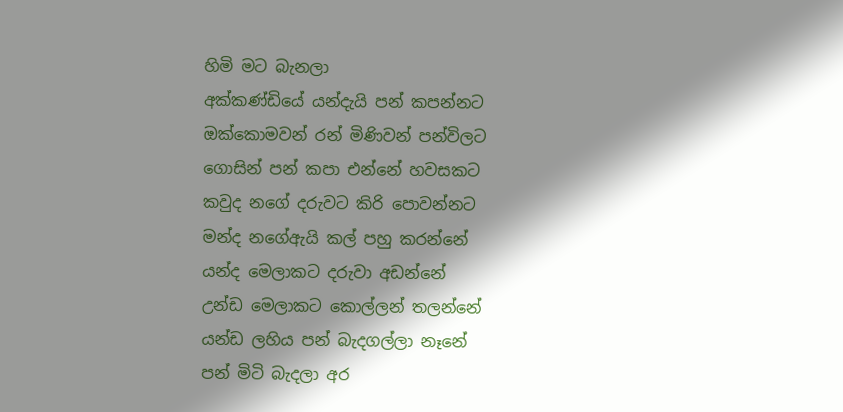හිමි මට බැනලා
අක්කණ්ඩියේ යන්දැයි පන් කපන්නට
ඔක්කොමවන් රන් මිණිවන් පන්විලට
ගොසින් පන් කපා එන්නේ හවසකට
කවුද නගේ දරුවට කිරි පොවන්නට
මන්ද නගේඇයි කල් පහු කරන්නේ
යන්ද මෙලාකට දරුවා අඩන්නේ
උන්ඩ මෙලාකට කොල්ලන් තලන්නේ
යන්ඩ ලහිය පන් බැදගල්ලා නෑනේ
පන් මිටි බැදලා අර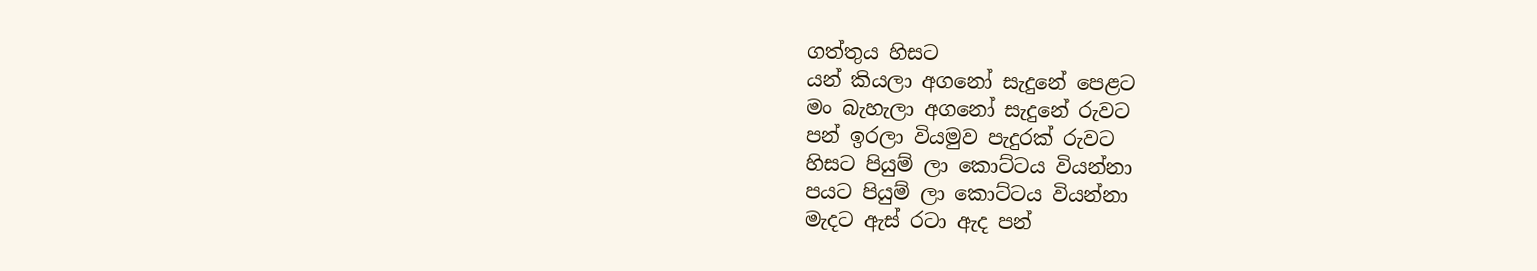ගත්තුය හිසට
යන් කියලා අගනෝ සැදුනේ පෙළට
මං බැහැලා අගනෝ සැදුනේ රුවට
පන් ඉරලා වියමුව පැදුරක් රුවට
හිසට පියුම් ලා කොට්ටය වියන්නා
පයට පියුම් ලා කොට්ටය වියන්නා
මැදට ඇස් රටා ඇද පන්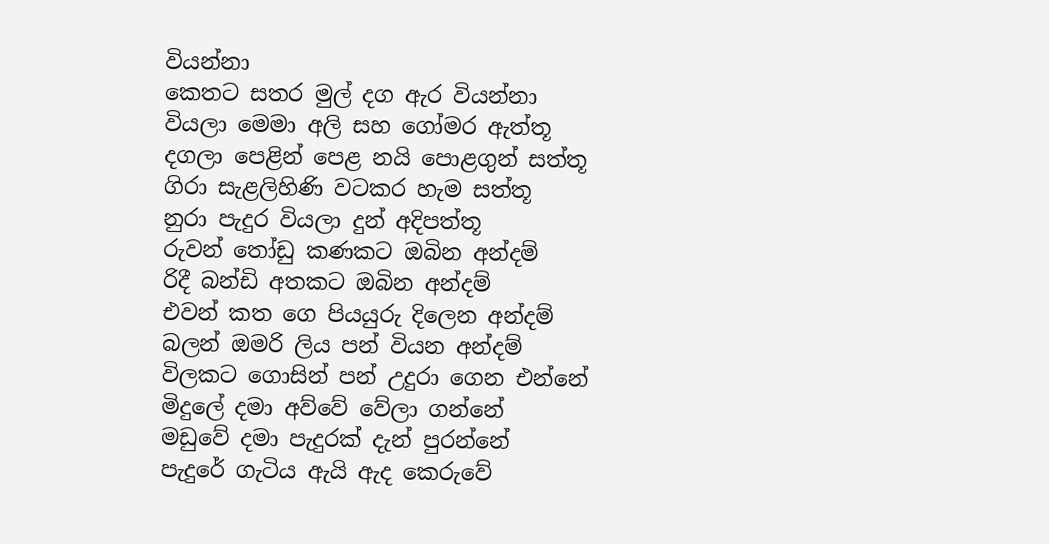වියන්නා
කෙතට සතර මුල් දග ඇර වියන්නා
වියලා මෙමා අලි සහ ගෝමර ඇත්තූ
දගලා පෙළින් පෙළ නයි පොළගුන් සත්තූ
ගිරා සැළලිහිණි වටකර හැම සත්තූ
නුරා පැදුර වියලා දුන් අදිපත්තූ
රුවන් තෝඩු කණකට ඔබින අන්දම්
රිදී බන්ඩි අතකට ඔබින අන්දම්
එවන් කත ගෙ පියයුරු දිලෙන අන්දම්
බලන් ඔමරි ලිය පන් වියන අන්දම්
විලකට ගොසින් පන් උදුරා ගෙන එන්නේ
මිදුලේ දමා අව්වේ වේලා ගන්නේ
මඩුවේ දමා පැදුරක් දැන් පුරන්නේ
පැදුරේ ගැටිය ඇයි ඇද කෙරුවේ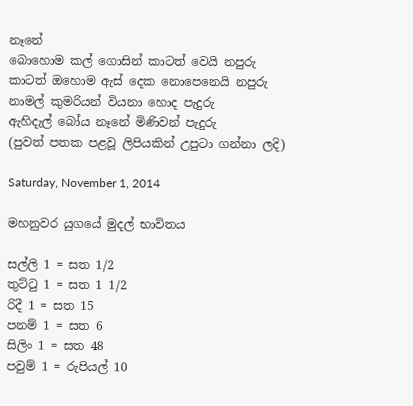නෑනේ
බොහොම කල් ගොසින් කාටත් වෙයි නපුරු
කාටත් ඔහොම ඇස් දෙක නොපෙනෙයි නපුරු
නාමල් කුමරියන් වියනා හොද පැදුරු
ඇහිදැල් බෝය නෑනේ මිණිවන් පැදුරු
(පුවත් පතක පළවූ ලිපියකින් උපුටා ගන්නා ලදි)

Saturday, November 1, 2014

මහනුවර යුගයේ මුදල් භාවිතය

සල්ලි 1 = සත 1/2
තුට්ටු 1 = සත 1 1/2
රිදී 1 = සත 15
පනම් 1 = සත 6
සිලිං 1 = සත 48
පවුම් 1 = රුපියල් 10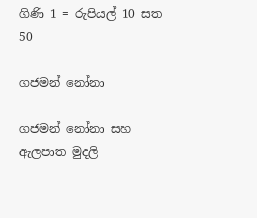ගිණි 1 = රුපියල් 10 සත 50

ගජමන් නෝනා

ගජමන් නෝනා සහ ඇලපාත මුදලි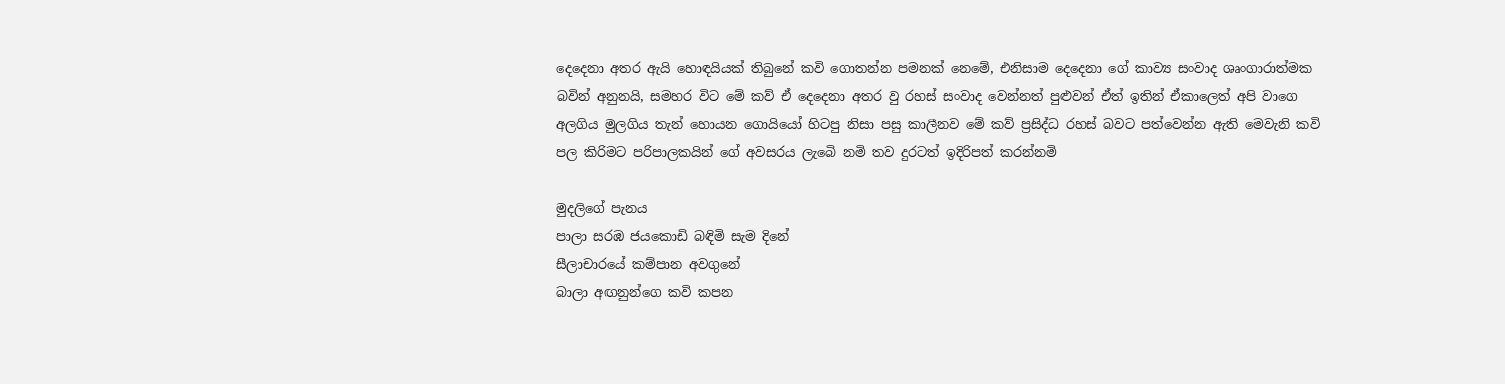දෙදෙනා අතර ඇයි හොඳයියක් තිබුනේ කවි ගොතන්න පමනක් නෙමේ, එනිසාම දෙදෙනා ගේ කාව්‍ය සංවාද ශෘංගාරාත්මක බවින් අනුනයි, සමහර විට මේ කව් ඒ දෙදෙනා අතර වු රහස් සංවාද වෙන්නත් පුළුවන් ඒත් ඉතින් ඒකාලෙත් අපි වාගෙ අලගිය මුලගිය තැන් හොයන ගොයියෝ හිටපු නිසා පසු කාලීනව මේ කව් ප්‍රසිද්ධ රහස් බවට පත්වෙන්න ඇති මෙවැනි කවි පල කිරිමට පරිපාලකයින් ගේ අවසරය ලැබෙි නමි තව දුරටත් ඉදිරිපත් කරන්නමි

මුදලිගේ පැනය
පාලා සරඹ ජයකොඩි බඳිමි සැම දිනේ
සීලාචාරයේ කම්පාන අවගුනේ
බාලා අඟනුන්ගෙ කවි කපන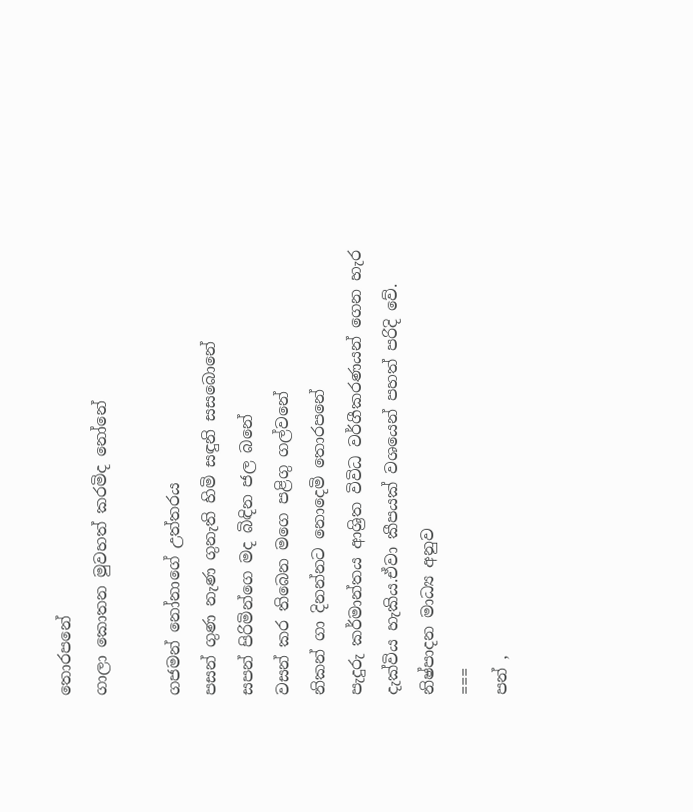තොරපනේ
ගාලා කොතන මුවහත් කරමිද නෝනේ

ගජමන් නෝනාගේ උත්තරය
පසන් ගුණ නැණ ගුනැති හිමි සඳුනි සසබොනේ
සපන් පිරිමින්ගෙ මද බිඳින ජල බනේ
වසන් කර තිබෙන මගෙ පළිගු ගල්වනේ
නිකන් ගා දිනන්නට නොදෙමි තොරපනේ
පැදුරු කර්මාන්තය ආශ්‍රිත විවිධ වර්ගීකරණයන් ගෙන හැර දැක්විය හැකිය.ඒවා කීපයක් වශයෙන් පහත් පරිදි වේ.
නිෂ්පාදන මාධ්‍ය අනුව
===
පන් ,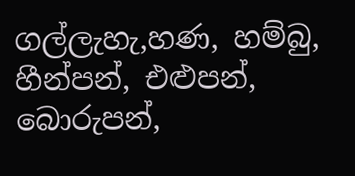ගල්ලැහැ,හණ, හම්බු, හීන්පන්, එළුපන්, බොරුපන්,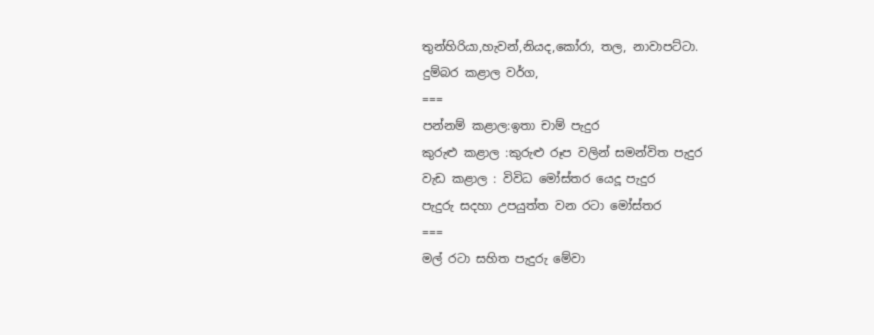තුන්හිරියා,හැවන්,නියද,කෝරා, තල, නාවාපට්ටා.
දුම්බර කළාල වර්ග,
===
පන්නම් කළාල:ඉතා චාම් පැදුර
කුරුළු කළාල :කුරුළු රූප වලින් සමන්විත පැදුර
වැඩ කළාල : විවිධ මෝස්තර යෙදූ පැදුර
පැදුරු සදහා උපයුත්ත වන රටා මෝස්තර
===
මල් රටා සහිත පැදුරු මේවා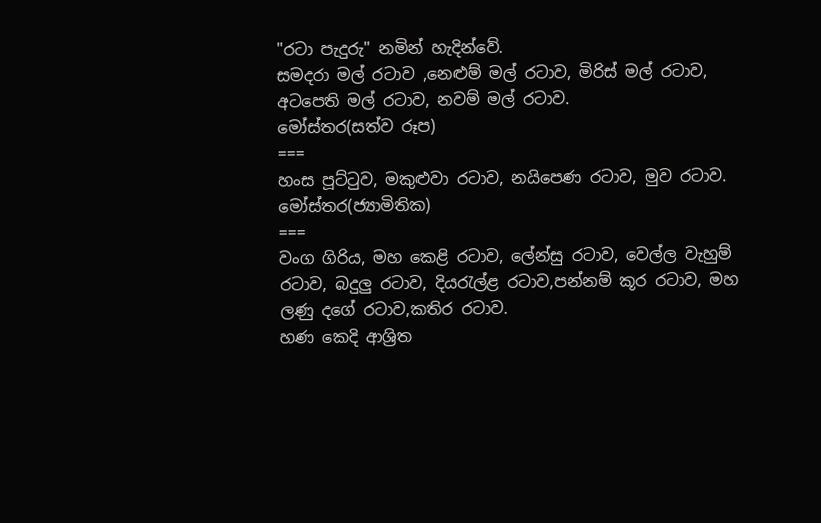"රටා පැදුරු" නමින් හැදින්වේ.
සමදරා මල් රටාව ,නෙළුම් මල් රටාව, මිරිස් මල් රටාව, අටපෙති මල් රටාව, නවම් මල් රටාව.
මෝස්තර(සත්ව රූප)
===
හංස පූට්ටුව, මකුළුවා රටාව, නයිපෙණ රටාව, මුව රටාව.
මෝස්තර(ජ්‍යාමිතික)
===
වංග ගිරිය, මහ කෙළි රටාව, ලේන්සු රටාව, වෙල්ල වැහුම් රටාව, බදුලු රටාව, දියරැල්ළ රටාව,පන්නම් කූර රටාව, මහ ලණු දගේ රටාව,කතිර රටාව.
හණ කෙදි ආශ්‍රිත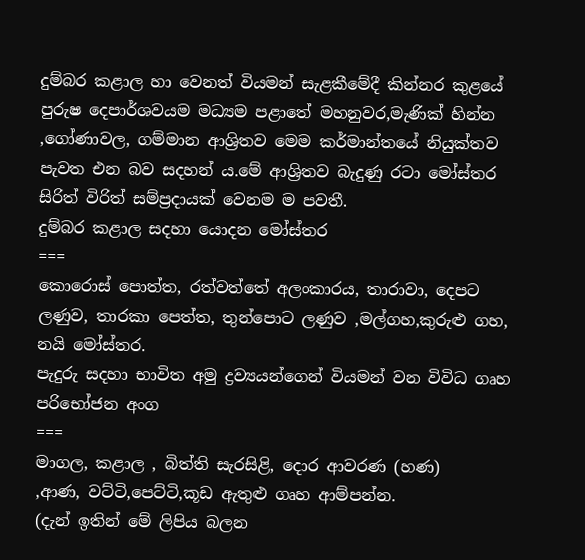දුම්බර කළාල හා වෙනත් වියමන් සැළකීමේදී කින්නර කුළයේ පුරුෂ දෙපාර්ශවයම මධ්‍යම පළාතේ මහනුවර,මැණික් හින්න ,ගෝණාවල, ගම්මාන ආශ්‍රිතව මෙම කර්මාන්තයේ නියුක්තව පැවත එන බව සදහන්‍ ය.මේ ආශ්‍රිතව බැදුණු රටා මෝස්තර සිරිත් විරිත් සම්ප්‍රදායක් වෙනම ම පවතී.
දුම්බර කළාල සදහා යොදන මෝස්තර
===
කොරොස් පොත්ත, රත්වත්තේ අලංකාරය, තාරාවා, දෙපට ලණුව, තාරකා පෙත්ත, තුන්පොට ලණුව ,මල්ගහ,කුරුළු ගහ, නයි මෝස්තර.
පැදුරු සදහා භාවිත අමු ද්‍රව්‍යයන්ගෙන් වියමන් වන විවිධ ගෘහ පරිභෝජන අංග
===
මාගල, කළාල , බිත්ති සැරසිළි, දොර ආවරණ (හණ)
,ආණ, වට්ටි,පෙට්ටි,කූඩ ඇතුළු ගෘහ ආම්පන්න.
(දැන් ඉතින් මේ ලිපිය බලන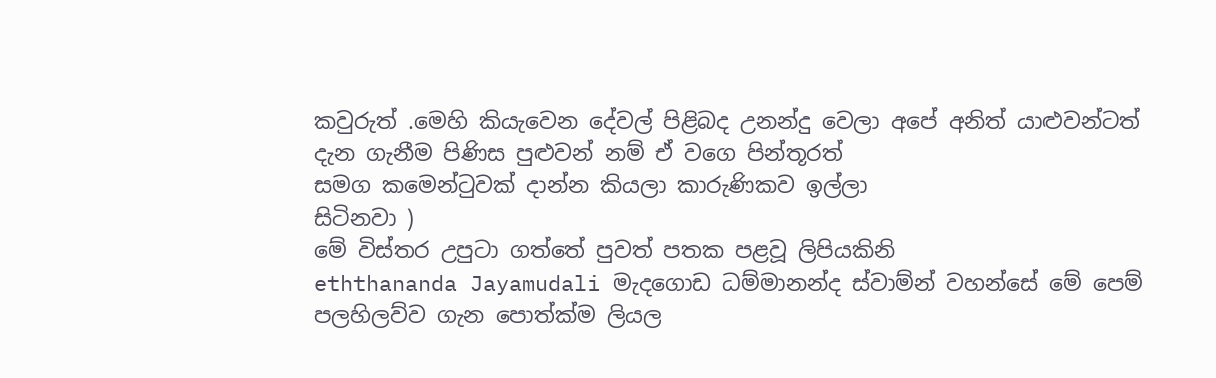කවුරුත් .මෙහි කියැවෙන දේවල් පිළිබද උනන්දු වෙලා අපේ අනිත් යාළුවන්ටත් දැන ගැනීම පිණිස පුළුවන් නම් ඒ වගෙ පින්තූරත්
සමග කමෙන්ටුවක් දාන්න කියලා කාරුණිකව ඉල්ලා
සිටිනවා )
මේ විස්තර උපුටා ගත්තේ පුවත් පතක පළවූ ලිපියකිනි
eththananda Jayamudali මැදගොඩ ධම්මානන්ද ස්වාම්න් වහන්සේ මේ පෙම් පලහිලව්ව ගැන පොත්ක්ම ලියල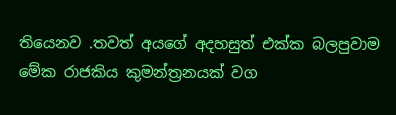තියෙනව .තවත් අයගේ අදහසුත් එක්ක බලපුවාම මේක රාජකිය කුමන්ත්‍රනයක් වග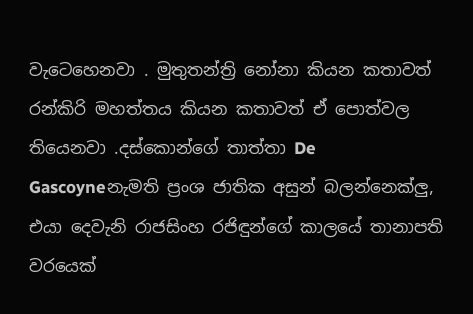වැටෙහෙනවා . මුතුතන්ත්‍රි නෝනා කියන කතාවත් රන්කිරි මහත්තය කියන කතාවත් ඒ පොත්වල තියෙනවා .දස්කොන්ගේ තාත්තා De Gascoyneනැමති ප්‍රංශ ජාතික අසුන් බලන්නෙක්ලු, එයා දෙවැනි රාජසිංහ රජිඳුන්ගේ කාලයේ තානාපති වරයෙක්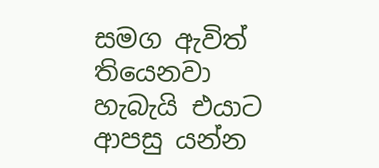සමග ඇවිත් තියෙනවා හැබැයි එයාට ආපසු යන්න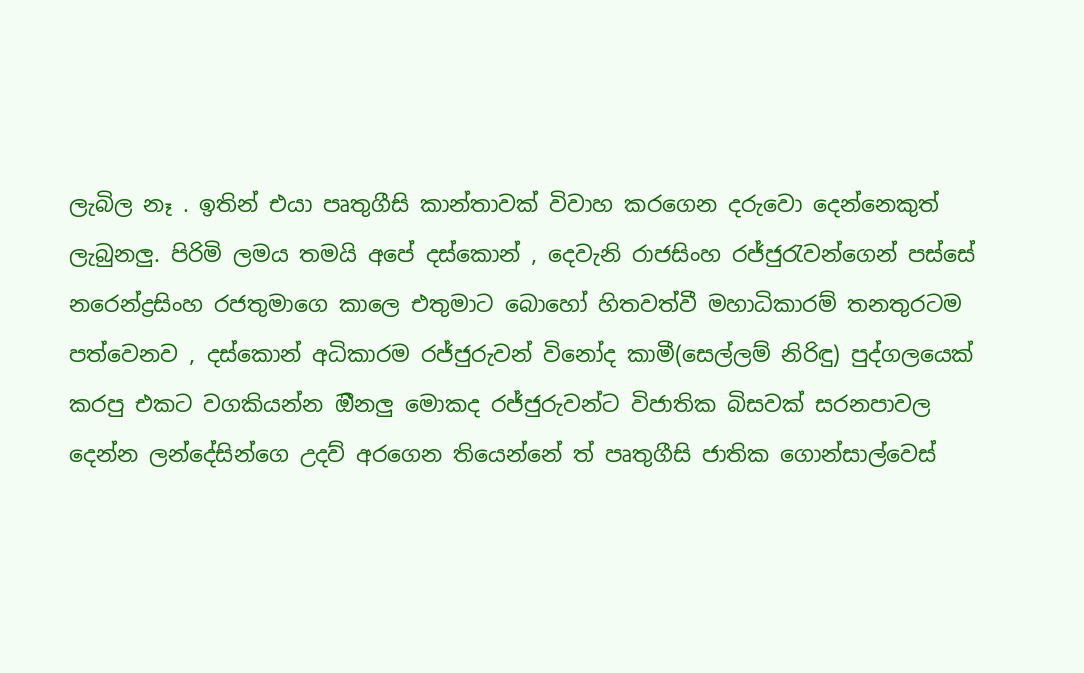ලැබිල නෑ . ඉතින් එයා පෘතුගීසි කාන්තාවක් විවාහ කරගෙන දරුවො දෙන්නෙකුත් ලැබුනලු. පිරිමි ලමය තමයි අපේ දස්කොන් , දෙවැනි රාජසිංහ රජ්ජුරැවන්ගෙන් පස්සේ නරෙන්ද්‍රසිංහ රජතුමාගෙ කාලෙ එතුමාට බොහෝ හිතවත්වී මහාධිකාරම් තනතුරටම පත්වෙනව , දස්කොන් අධිකාරම රජ්ජුරුවන් විනෝද කාමී(සෙල්ලම් නිරිඳු) පුද්ගලයෙක් කරපු එකට වගකියන්න ඔීනලු මොකද රජ්ජුරුවන්ට විජාතික බිසවක් සරනපාවල දෙන්න ලන්දේසින්ගෙ උදව් අරගෙන තියෙන්නේ ත් පෘතුගීසි ජාතික ගොන්සාල්වෙස්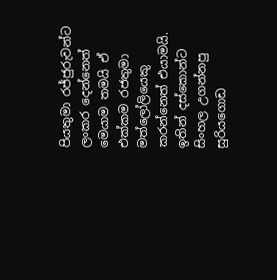පියතුමා රජ්ජුරුවන්ට ලංකර දෙන්නෙත් මෙයාම තමයි ඒ එක්කම රජතුමා මත්ලෝලියෙකු කරන්නෙත් එයාමයි. ඉතින් දස්කොන්ට සිංහල උගන්නපු සුරියගොඩ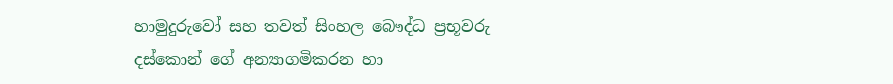හාමුදුරුවෝ සහ තවත් සිංහල බෞද්ධ ප්‍රභූවරු දස්කොන් ගේ අන්‍යාගමිකරන හා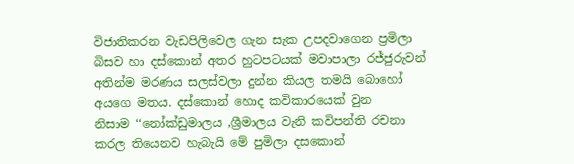විජාතිකරන වැඩපිලිවෙල ගැන සැක උපදවාගෙන ප්‍රමිලා බිසව හා දස්කොන් අතර හුටපටයක් මවාපාලා රජ්ජුරුවන් අතින්ම මරණය සලස්වලා දුන්න කියල තමයි බොහෝ අයගෙ මතය. දස්කොන් හොද කවිකාරයෙක් වුන නිසාම ‍‘‘නෝක්ඩුමාලය ,ශ්‍රීමාලය වැනි කවිපන්ති රචනා කරල තියෙනව හැබැයි මේ පුමිලා දසකොන්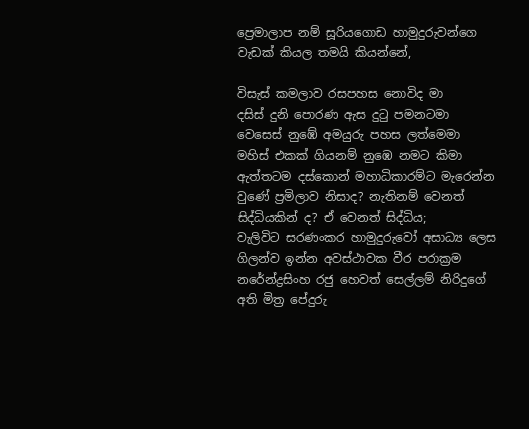ප්‍රෙමාලාප නම් සූරියගොඩ හාමුදුරුවන්ගෙ වැඩක් කියල තමයි කියන්නේ,

විසැස් කමලාව රසපහස නොවිද මා
දසිස් දුනි පොරණ ඇස දුටු පමනටමා
වෙසෙස් නුඹේ අමයුරු පහස ලත්මෙමා
මහිස් එකක් ගියනම් නුඹෙ නමට කිමා
ඇත්තටම දස්කොන් මහාධිකාරම්ට මැරෙන්න වුණේ ප්‍රමිලාව නිසාද? නැතිනම් වෙනත් සිද්ධියකින් ද? ඒ වෙනත් සිද්ධිය;
වැලිවිට සරණංකර හාමුදුරුවෝ අසාධ්‍ය ලෙස ගිලන්ව ඉන්න අවස්ථාවක වීර පරාක්‍රම නරේන්ද්‍රසිංහ රජු හෙවත් සෙල්ලම් නිරිදුගේ අති මිත්‍ර පේදුරු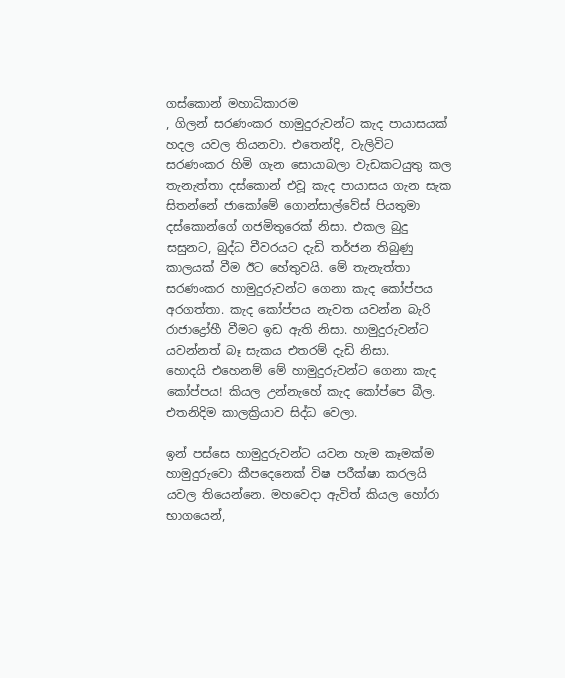ගස්කොන් මහාධිකාරම
, ගිලන් සරණංකර හාමුදුරුවන්ට කැද පායාසයක් හදල යවල තියනවා. එතෙන්දි, වැලිවිට සරණංකර හිමි ගැන සොයාබලා වැඩකටයුතු කල තැනැත්තා දස්කොන් එවූ කැද පායාසය ගැන සැක සිතන්නේ ජාකෝමේ ගොන්සාල්වේස් පියතුමා දස්කොන්ගේ ගජමිතුරෙක් නිසා. එකල බුදු සසුනට, බුද්ධ චීවරයට දැඩි තර්ජන තිබුණු කාලයක් වීම ඊට හේතුවයි. මේ තැනැත්තා සරණංකර හාමුදුරුවන්ට ගෙනා කැද කෝප්පය අරගත්තා. කැද කෝප්පය නැවත යවන්න බැරි රාජාද්‍රෝහී වීමට ඉඩ ඇති නිසා. හාමුදුරුවන්ට යවන්නත් බෑ සැකය එතරම් දැඩි නිසා.
හොදයි එහෙනම් මේ හාමුදුරුවන්ට ගෙනා කැද කෝප්පය! කියල උන්නැහේ කැද කෝප්පෙ බීල. එතනිදිම කාලක්‍රියාව සිද්ධ වෙලා.

ඉන් පස්සෙ හාමුදුරුවන්ට යවන හැම කෑමක්ම හාමුදුරුවො කීපදෙනෙක් විෂ පරීක්ෂා කරලයි යවල තියෙන්නෙ. මහවෙදා ඇවිත් කියල හෝරා භාගයෙන්,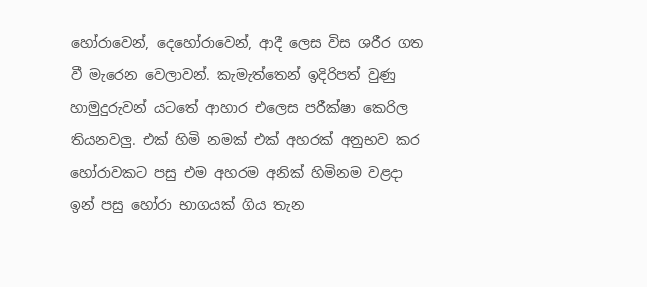හෝරාවෙන්, දෙහෝරාවෙන්, ආදී ලෙස විස ශරීර ගත වී මැරෙන වෙලාවන්. කැමැත්තෙන් ඉදිරිපත් වුණු හාමුදුරුවන් යටතේ ආහාර එලෙස පරීක්ෂා කෙරිල තියනවලු. එක් හිමි නමක් එක් අහරක් අනුභව කර හෝරාවකට පසු එම අහරම අනික් හිමිනම වළදා ඉන් පසු හෝරා භාගයක් ගිය තැන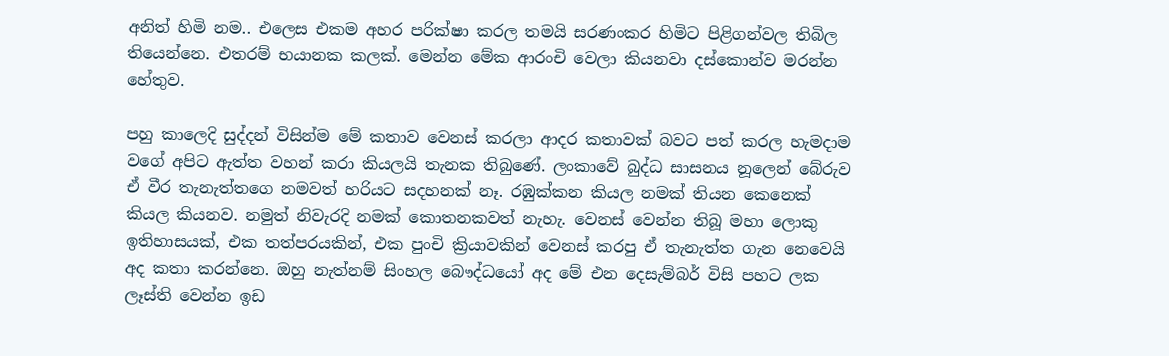අනිත් හිමි නම.. එලෙස එකම අහර පරික්ෂා කරල තමයි සරණංකර හිමිට පිළිගන්වල තිබිල තියෙන්නෙ. එතරම් භයානක කලක්. මෙන්න මේක ආරංචි වෙලා කියනවා දස්කොන්ව මරන්න හේතුව.

පහු කාලෙදි සුද්දන් විසින්ම මේ කතාව වෙනස් කරලා ආදර කතාවක් බවට පත් කරල හැමදාම වගේ අපිට ඇත්ත වහන් කරා කියලයි තැනක තිබුණේ. ලංකාවේ බුද්ධ සාසනය නූලෙන් බේරුව ඒ වීර තැනැත්තගෙ නමවත් හරියට සදහනක් නෑ. රඹුක්කන කියල නමක් තියන කෙනෙක් කියල කියනව. නමුත් නිවැරදි නමක් කොතනකවත් නැහැ. වෙනස් වෙන්න තිබූ මහා ලොකු ඉතිහාසයක්, එක තත්පරයකින්, එක පුංචි ක්‍රියාවකින් වෙනස් කරපු ඒ තැනැත්ත ගැන නෙවෙයි අද කතා කරන්නෙ. ඔහු නැත්නම් සිංහල බෞද්ධයෝ අද මේ එන දෙසැම්බර් විසි පහට ලක ලෑස්ති වෙන්න ඉඩ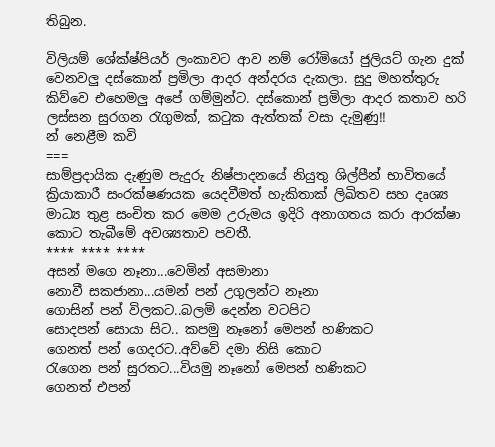තිබුන.

විලියම් ශේක්ෂ්පියර් ලංකාවට ආව නම් රෝමියෝ ජුලියට් ගැන දුක් වෙනවලු දස්කොන් ප්‍රමිලා ආදර අන්දරය දැකලා. සුදු මහත්තුරු කිව්වෙ එහෙමලු අපේ ගම්මුන්ට. දස්කොන් ප්‍රමිලා ආදර කතාව හරි ලස්සන සුරගන රැගුමක්, කටුක ඇත්තක් වසා දැමුණු!!
න් නෙළීම කවි
===
සාම්ප්‍රදායික දැණුම පැදුරු නිෂ්පාදනයේ නියුතු ශිල්පීන් භාවිතයේ ක්‍රියාකාරී සංරක්ෂණයක යෙදවීමත් හැකිතාක් ලිඛිතව සහ දෘශ්‍ය මාධ්‍ය තුළ සංචිත කර මෙම උරුමය ඉදිරි අනාගතය කරා ආරක්ෂා කොට තැබීමේ අවශ්‍යතාව පවතී.
**** **** ****
අසන් මගෙ නෑනා...වෙමින් අසමානා
නොවී සකජානා...යමන් පන් උගුලන්ට නෑනා
ගොසින් පන් විලකට..බලමි දෙන්න වටපිට
සොදපන් සොයා සිට.. කපමු නෑනෝ මෙපන් හණිකට
ගෙනත් පන් ගෙදරට..අව්වේ දමා නිසි කොට
රැගෙන පන් සුරතට...වියමු නෑනෝ මෙපන් හණිකට
ගෙනත් එපන්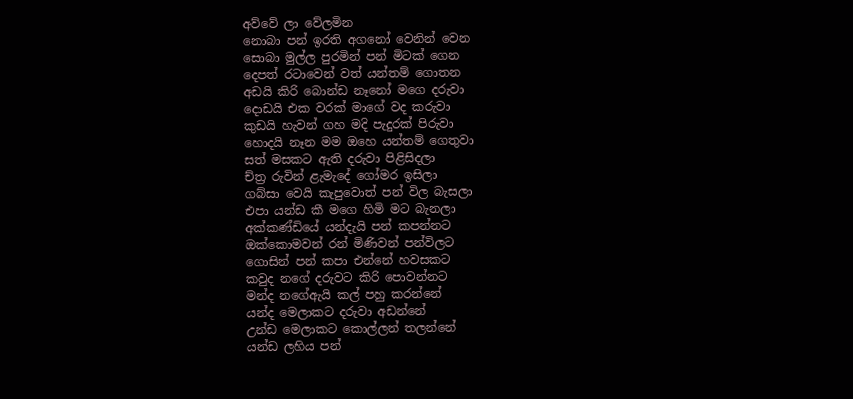අව්වේ ලා වේලමින
නොබා පන් ඉරති අගනෝ වෙනින් වෙන
සොබා මුල්ල පුරමින් පන් මිටක් ගෙන
දෙපත් රටාවෙන් වත් යන්තම් ගොතන
අඩයි කිරි බොන්ඩ නෑනෝ මගෙ දරුවා
දොඩයි එක වරක් මාගේ වද කරුවා
කුඩයි හැවන් ගහ මදි පැදුරක් පිරුවා
හොදයි නෑන මම ඔහෙ යන්තම් ගෙතුවා
සත් මසකට ඇති දරුවා පිළිසිදලා
ච්ත්‍ර රුවින් ළැමැදේ ගෝමර ඉසිලා
ගබ්සා වෙයි කැපුවොත් පන් විල බැසලා
එපා යන්ඩ කී මගෙ හිමි මට බැනලා
අක්කණ්ඩියේ යන්දැයි පන් කපන්නට
ඔක්කොමවන් රන් මිණිවන් පන්විලට
ගොසින් පන් කපා එන්නේ හවසකට
කවුද නගේ දරුවට කිරි පොවන්නට
මන්ද නගේඇයි කල් පහු කරන්නේ
යන්ද මෙලාකට දරුවා අඩන්නේ
උන්ඩ මෙලාකට කොල්ලන් තලන්නේ
යන්ඩ ලහිය පන්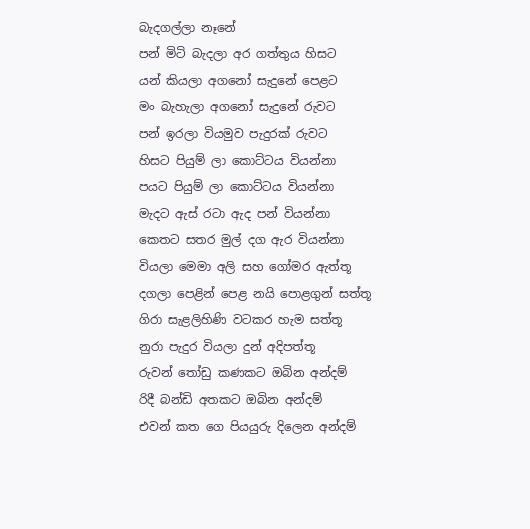බැදගල්ලා නෑනේ
පන් මිටි බැදලා අර ගත්තුය හිසට
යන් කියලා අගනෝ සැදුනේ පෙළට
මං බැහැලා අගනෝ සැදුනේ රුවට
පන් ඉරලා වියමුව පැදුරක් රුවට
හිසට පියුම් ලා කොට්ටය වියන්නා
පයට පියුම් ලා කොට්ටය වියන්නා
මැදට ඇස් රටා ඇද පන් වියන්නා
කෙතට සතර මුල් දග ඇර වියන්නා
වියලා මෙමා අලි සහ ගෝමර ඇත්තූ
දගලා පෙළින් පෙළ නයි පොළගුන් සත්තූ
ගිරා සැළලිහිණි වටකර හැම සත්තූ
නුරා පැදුර වියලා දුන් අදිපත්තූ
රුවන් තෝඩු කණකට ඔබින අන්දම්
රිදී බන්ඩි අතකට ඔබින අන්දම්
එවන් කත ගෙ පියයුරු දිලෙන අන්දම්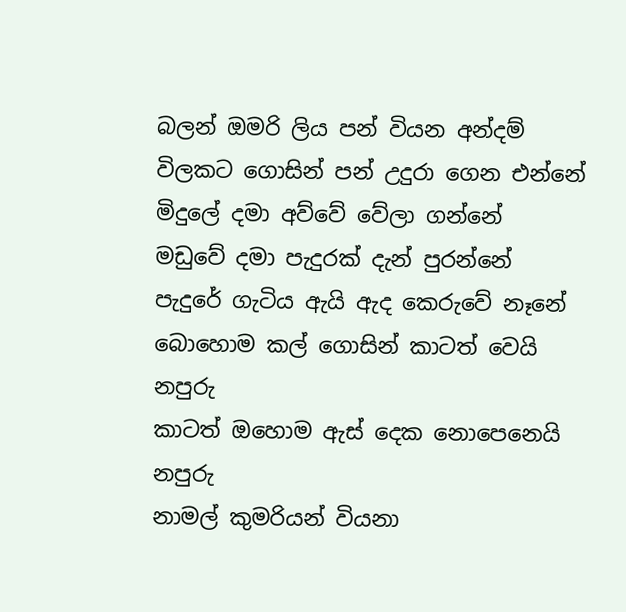බලන් ඔමරි ලිය පන් වියන අන්දම්
විලකට ගොසින් පන් උදුරා ගෙන එන්නේ
මිදුලේ දමා අව්වේ වේලා ගන්නේ
මඩුවේ දමා පැදුරක් දැන් පුරන්නේ
පැදුරේ ගැටිය ඇයි ඇද කෙරුවේ නෑනේ
බොහොම කල් ගොසින් කාටත් වෙයි නපුරු
කාටත් ඔහොම ඇස් දෙක නොපෙනෙයි නපුරු
නාමල් කුමරියන් වියනා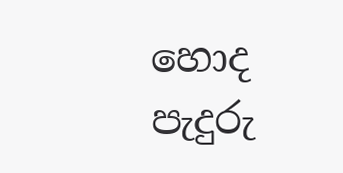හොද පැදුරු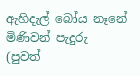ඇහිදැල් බෝය නෑනේ මිණිවන් පැදුරු
(පුවත්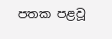පතක පළවූ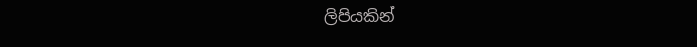ලිපියකින්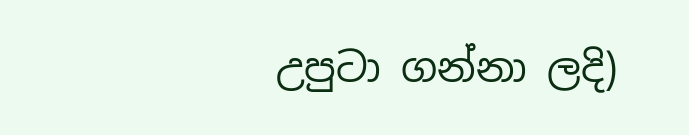උපුටා ගන්නා ලදි)